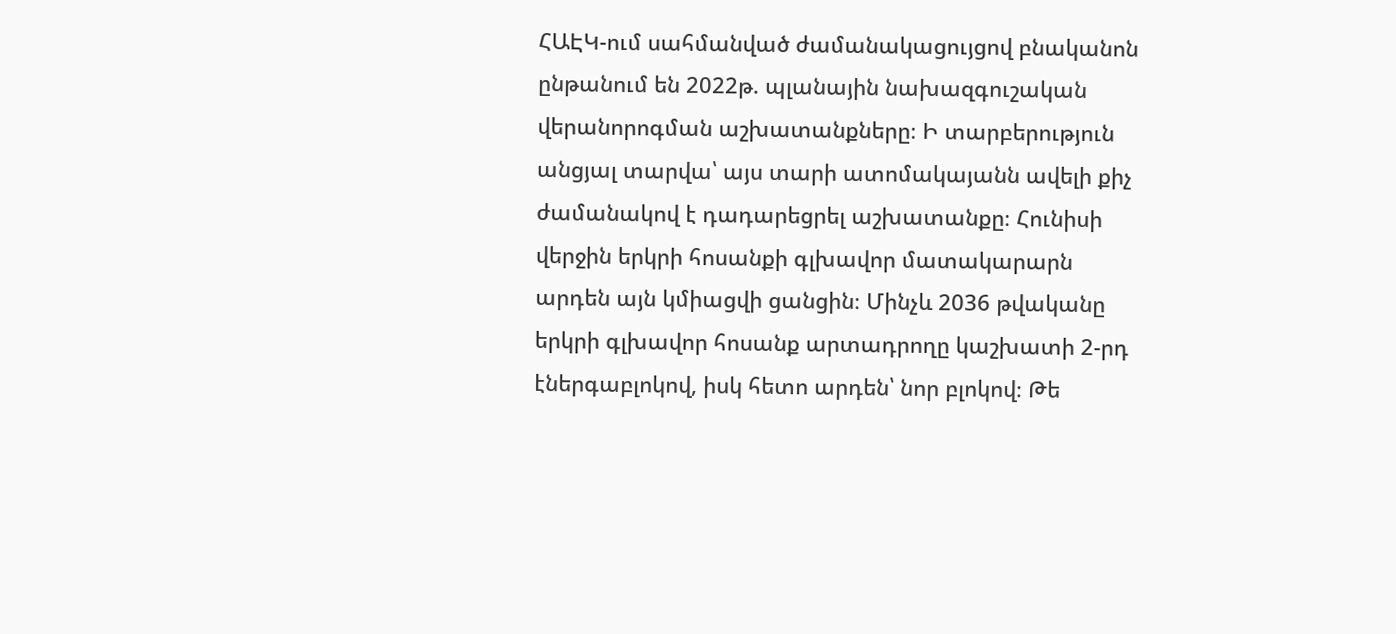ՀԱԷԿ-ում սահմանված ժամանակացույցով բնականոն ընթանում են 2022թ. պլանային նախազգուշական վերանորոգման աշխատանքները։ Ի տարբերություն անցյալ տարվա՝ այս տարի ատոմակայանն ավելի քիչ ժամանակով է դադարեցրել աշխատանքը։ Հունիսի վերջին երկրի հոսանքի գլխավոր մատակարարն արդեն այն կմիացվի ցանցին։ Մինչև 2036 թվականը երկրի գլխավոր հոսանք արտադրողը կաշխատի 2-րդ էներգաբլոկով, իսկ հետո արդեն՝ նոր բլոկով։ Թե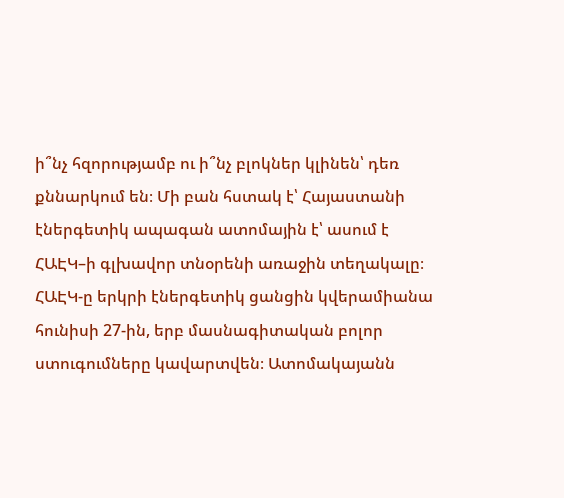ի՞նչ հզորությամբ ու ի՞նչ բլոկներ կլինեն՝ դեռ քննարկում են։ Մի բան հստակ է՝ Հայաստանի էներգետիկ ապագան ատոմային է՝ ասում է ՀԱԷԿ–ի գլխավոր տնօրենի առաջին տեղակալը։
ՀԱԷԿ-ը երկրի էներգետիկ ցանցին կվերամիանա հունիսի 27-ին, երբ մասնագիտական բոլոր ստուգումները կավարտվեն։ Ատոմակայանն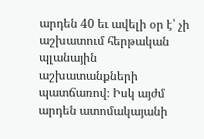արդեն 40 եւ ավելի օր է՝ չի աշխատում հերթական պլանային աշխատանքների պատճառով։ Իսկ այժմ արդեն ատոմակայանի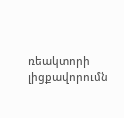ռեակտորի լիցքավորումն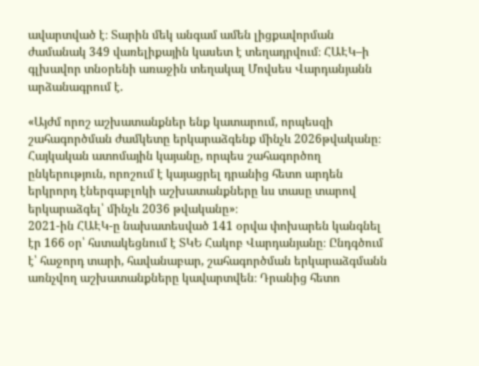ավարտված է։ Տարին մեկ անգամ ամեն լիցքավորման ժամանակ 349 վառելիքային կասետ է տեղադրվում։ ՀԱԷԿ–ի գլխավոր տնօրենի առաջին տեղակալ Մովսես Վարդանյանն արձանագրում է.

«Այժմ որոշ աշխատանքներ ենք կատարում, որպեսզի շահագործման ժամկետը երկարաձգենք մինչև 2026թվականը։ Հայկական ատոմային կայանը, որպես շահագործող ընկերություն, որոշում է կայացրել դրանից հետո արդեն երկրորդ էներգաբլոկի աշխատանքները ևս տասը տարով երկարաձգել՝ մինչև 2036 թվականը»։
2021-ին ՀԱԷԿ-ը նախատեսված 141 օրվա փոխարեն կանգնել էր 166 օր՝ հստակեցնում է ՏԿԵ Հակոբ Վարդանյանը։ Ընդգծում է՝ հաջորդ տարի, հավանաբար, շահագործման երկարաձգմանն առնչվող աշխատանքները կավարտվեն։ Դրանից հետո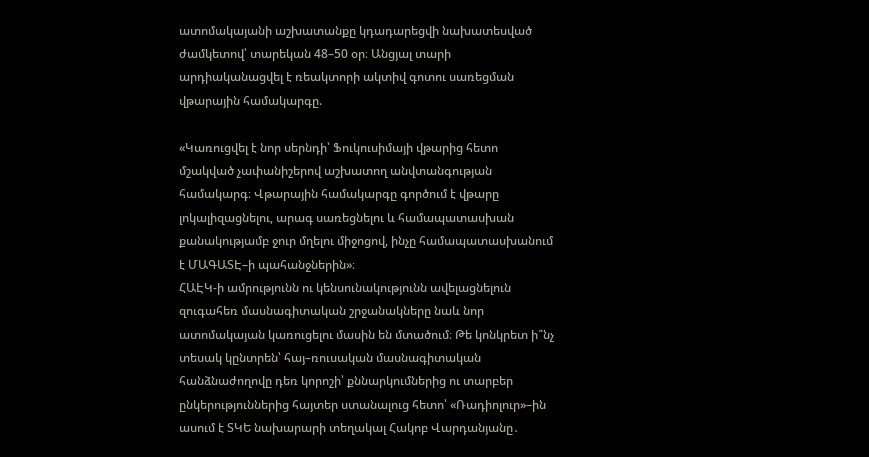ատոմակայանի աշխատանքը կդադարեցվի նախատեսված ժամկետով՝ տարեկան 48–50 օր։ Անցյալ տարի արդիականացվել է ռեակտորի ակտիվ գոտու սառեցման վթարային համակարգը.

«Կառուցվել է նոր սերնդի՝ Ֆուկուսիմայի վթարից հետո մշակված չափանիշերով աշխատող անվտանգության համակարգ։ Վթարային համակարգը գործում է վթարը լոկալիզացնելու, արագ սառեցնելու և համապատասխան քանակությամբ ջուր մղելու միջոցով, ինչը համապատասխանում է ՄԱԳԱՏԷ–ի պահանջներին»։
ՀԱԷԿ-ի ամրությունն ու կենսունակությունն ավելացնելուն զուգահեռ մասնագիտական շրջանակները նաև նոր ատոմակայան կառուցելու մասին են մտածում։ Թե կոնկրետ ի՞նչ տեսակ կընտրեն՝ հայ–ռուսական մասնագիտական հանձնաժողովը դեռ կորոշի՝ քննարկումներից ու տարբեր ընկերություններից հայտեր ստանալուց հետո՝ «Ռադիոլուր»–ին ասում է ՏԿԵ նախարարի տեղակալ Հակոբ Վարդանյանը․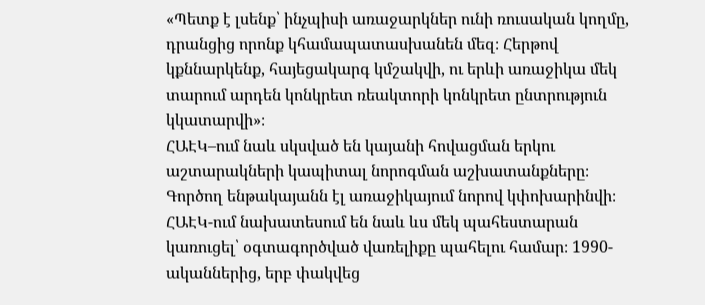«Պետք է լսենք՝ ինչպիսի առաջարկներ ունի ռուսական կողմը, դրանցից որոնք կհամապատասխանեն մեզ։ Հերթով կքննարկենք, հայեցակարգ կմշակվի, ու երևի առաջիկա մեկ տարում արդեն կոնկրետ ռեակտորի կոնկրետ ընտրություն կկատարվի»։
ՀԱԷԿ–ում նաև սկսված են կայանի հովացման երկու աշտարակների կապիտալ նորոգման աշխատանքները։ Գործող ենթակայանն էլ առաջիկայում նորով կփոխարինվի։ ՀԱԷԿ-ում նախատեսում են նաև ևս մեկ պահեստարան կառուցել՝ օգտագործված վառելիքը պահելու համար։ 1990-ականներից, երբ փակվեց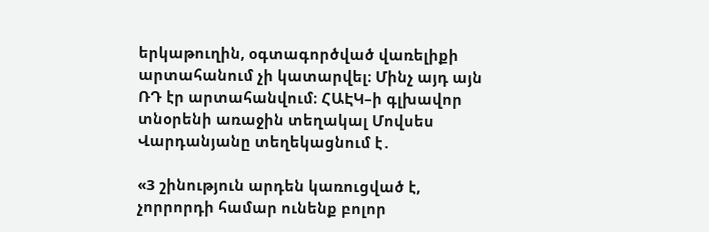երկաթուղին, օգտագործված վառելիքի արտահանում չի կատարվել։ Մինչ այդ այն ՌԴ էր արտահանվում։ ՀԱԷԿ–ի գլխավոր տնօրենի առաջին տեղակալ Մովսես Վարդանյանը տեղեկացնում է․

«3 շինություն արդեն կառուցված է, չորրորդի համար ունենք բոլոր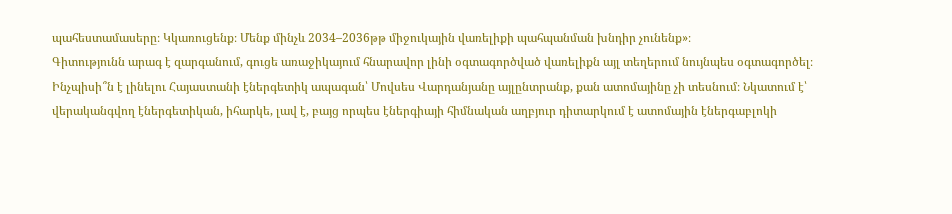պահեստամասերը։ Կկառուցենք։ Մենք մինչև 2034–2036թթ միջուկային վառելիքի պահպանման խնդիր չունենք»։
Գիտությունն արագ է զարգանում, գուցե առաջիկայում հնարավոր լինի օգտագործված վառելիքն այլ տեղերում նույնպես օգտագործել։ Ինչպիսի՞ն է լինելու Հայաստանի էներգետիկ ապագան՝ Մովսես Վարդանյանը այլընտրանք, քան ատոմայինը չի տեսնում։ Նկատում է՝ վերականգվող էներգետիկան, իհարկե, լավ է, բայց որպես էներգիայի հիմնական աղբյուր դիտարկում է ատոմային էներգաբլոկի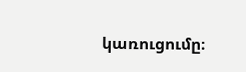կառուցումը։